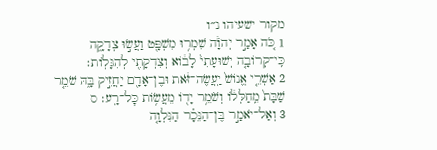מקור ישעיהו נ״ו
1 כֹּ֚ה אָמַ֣ר יְהֹוָ֔ה שִׁמְר֥וּ מִשְׁפָּ֖ט וַעֲשׂ֣וּ צְדָקָ֑ה כִּֽי־קְרוֹבָ֤ה יְשׁוּעָתִי֙ לָב֔וֹא וְצִדְקָתִ֖י לְהִגָּלֽוֹת׃
2 אַשְׁרֵ֤י אֱנוֹשׁ֙ יַֽעֲשֶׂה־זֹּ֔את וּבֶן־אָדָ֖ם יַחֲזִ֣יק בָּ֑הּ שֹׁמֵ֤ר שַׁבָּת֙ מֵֽחַלְּל֔וֹ וְשֹׁמֵ֥ר יָד֖וֹ מֵעֲשׂ֥וֹת כׇּל־רָֽע׃ ס
3 וְאַל־יֹאמַ֣ר בֶּן־הַנֵּכָ֗ר הַנִּלְוָ֤ה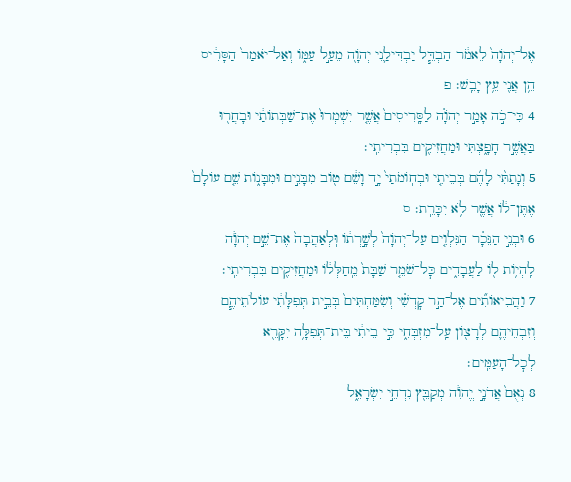אֶל־יְהֹוָה֙ לֵאמֹ֔ר הַבְדֵּ֧ל יַבְדִּילַ֛נִי יְהֹוָ֖ה מֵעַ֣ל עַמּ֑וֹ וְאַל־יֹאמַר֙ הַסָּרִ֔יס הֵ֥ן אֲנִ֖י עֵ֥ץ יָבֵֽשׁ׃ פ
4 כִּי־כֹ֣ה אָמַ֣ר יְהֹוָ֗ה לַסָּֽרִיסִים֙ אֲשֶׁ֤ר יִשְׁמְרוּ֙ אֶת־שַׁבְּתוֹתַ֔י וּבָחֲר֖וּ בַּאֲשֶׁ֣ר חָפָ֑צְתִּי וּמַחֲזִיקִ֖ים בִּבְרִיתִֽי׃
5 וְנָתַתִּ֨י לָהֶ֜ם בְּבֵיתִ֤י וּבְחֽוֹמֹתַי֙ יָ֣ד וָשֵׁ֔ם ט֖וֹב מִבָּנִ֣ים וּמִבָּנ֑וֹת שֵׁ֤ם עוֹלָם֙ אֶתֶּן־ל֔וֹ אֲשֶׁ֖ר לֹ֥א יִכָּרֵֽת׃ ס
6 וּבְנֵ֣י הַנֵּכָ֗ר הַנִּלְוִ֤ים עַל־יְהֹוָה֙ לְשָׁ֣רְת֔וֹ וּֽלְאַהֲבָה֙ אֶת־שֵׁ֣ם יְהֹוָ֔ה לִֽהְי֥וֹת ל֖וֹ לַעֲבָדִ֑ים כׇּל־שֹׁמֵ֤ר שַׁבָּת֙ מֵֽחַלְּל֔וֹ וּמַחֲזִיקִ֖ים בִּבְרִיתִֽי׃
7 וַהֲבִיאוֹתִ֞ים אֶל־הַ֣ר קׇדְשִׁ֗י וְשִׂמַּחְתִּים֙ בְּבֵ֣ית תְּפִלָּתִ֔י עוֹלֹתֵיהֶ֧ם וְזִבְחֵיהֶ֛ם לְרָצ֖וֹן עַֽל־מִזְבְּחִ֑י כִּ֣י בֵיתִ֔י בֵּית־תְּפִלָּ֥ה יִקָּרֵ֖א לְכׇל־הָעַמִּֽים׃
8 נְאֻם֙ אֲדֹנָ֣י יֱהֹוִ֔ה מְקַבֵּ֖ץ נִדְחֵ֣י יִשְׂרָאֵ֑ל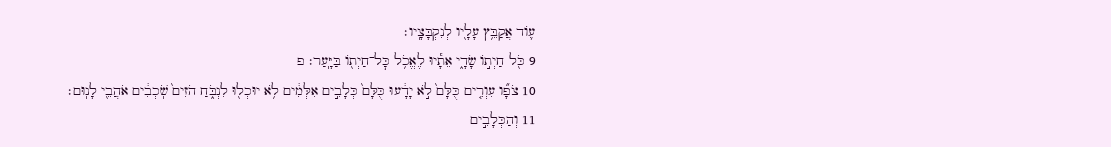ע֛וֹד אֲקַבֵּ֥ץ עָלָ֖יו לְנִקְבָּצָֽיו׃
9 כֹּ֖ל חַיְת֣וֹ שָׂדָ֑י אֵתָ֕יוּ לֶאֱכֹ֥ל כׇּל־חַיְת֖וֹ בַּיָּֽעַר׃ פ
10 צֹפָ֞ו עִוְרִ֤ים כֻּלָּם֙ לֹ֣א יָדָ֔עוּ כֻּלָּם֙ כְּלָבִ֣ים אִלְּמִ֔ים לֹ֥א יוּכְל֖וּ לִנְבֹּ֑חַ הֹזִים֙ שֹֽׁכְבִ֔ים אֹהֲבֵ֖י לָנֽוּם׃
11 וְהַכְּלָבִ֣ים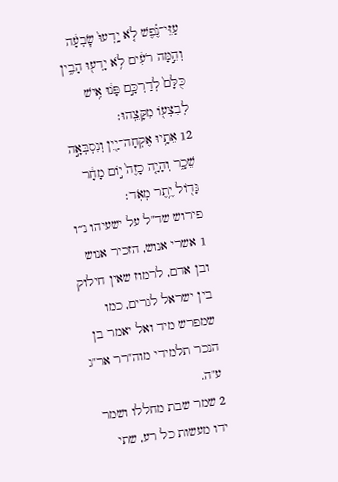עַזֵּי־נֶ֗פֶשׁ לֹ֤א יָֽדְעוּ֙ שׇׂבְעָ֔ה וְהֵ֣מָּה רֹעִ֔ים לֹ֥א יָדְע֖וּ הָבִ֑ין כֻּלָּם֙ לְדַרְכָּ֣ם פָּנ֔וּ אִ֥ישׁ לְבִצְע֖וֹ מִקָּצֵֽהוּ׃
12 אֵתָ֥יוּ אֶקְחָה־יַ֖יִן וְנִסְבְּאָ֣ה שֵׁכָ֑ר וְהָיָ֤ה כָזֶה֙ י֣וֹם מָחָ֔ר גָּד֖וֹל יֶ֥תֶר מְאֹֽד׃
פירוש שד"ל על ישעיהו נ״ו
1 אשרי אנוש, הזכיר אנוש ובן אדם, לרמוז שאין חילוק בין ישראל לגרים, כמו שמפרש מיד ואל יאמר בן הנכר תלמידי מוה"רר אר"ג ע"ה.
2 שמר שבת מחללו ושמר ידו מעשות כל רע, שתי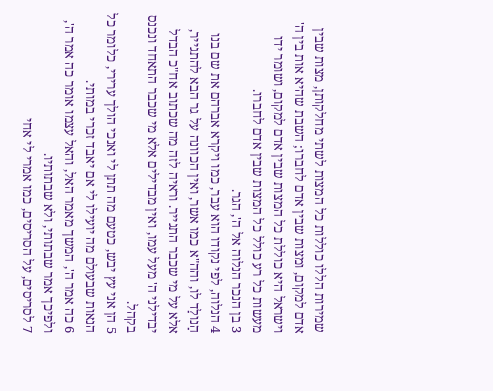שמירות הללו כוללות כל המצות לשתי מחלקותן, מצות שבין אדם למקום, ומצות שבין אדם לחברו; השבת שהיא אות בין ה' וישראל היא כוללת כל המצות שבין אדם למקום, ושומר ידו מעשות כל רע כולל כל המצות שבין אדם לחברו.
3 בן הנכר הנלוה אל ה', הגר.
4 הנלוה, לפי נקודו הוא עבר, כמו ויקרא אברהם את שם בנו הַנולַד לו, והה"א כמו אשר, ואין הכוונה על גר הבא להתגייר, אלא על מי שכבר התגייר. וראיה לזה מה שכתוב אח"כ הבדל יבדילני ה' מעל עמו, ואין מבדילים אלא מי שכבר התאחד ונכנס בקהל.
5 הן אני עץ יבש, כטעם מה תתן לי ואנכי הולך ערירי, כלומר כל הנאות שבעולם מה יועילו לי אם יאבד זכרי במותי.
6 כה אמר ה', המשך מאמר האל, והאל עצמו אומר כה אמר ה', ולפיכך אמר שבתותי, ולא שבתותיו.
7 לסריסים, על הסריסים, כמו אמרי לי אחי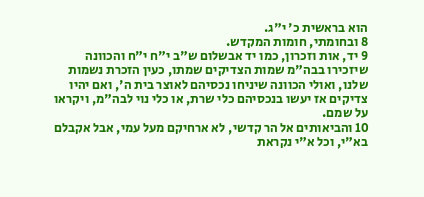הוא בראשית כ' י"ג.
8 ובחומתי, חומות המקדש.
9 יד, אות וזכרון, כמו יד אבשלום ש"ב י"ח י"ח והכוונה שיזכירו בבה"מ שמות הצדיקים שמתו, כעין הזכרת נשמות שלנו, ואולי הכוונה שיניחו נכסיהם לאוצר בית ה', ואם יהיו צדיקים אז יעשו בנכסיהם כלי שרת, או כלי נוי לבה"מ, ויקראו על שמם.
10 והביאותים אל הר קדשי, לא ארחיקם מעל עמי, אבל אקבלם בא"י, וכל א"י נקראת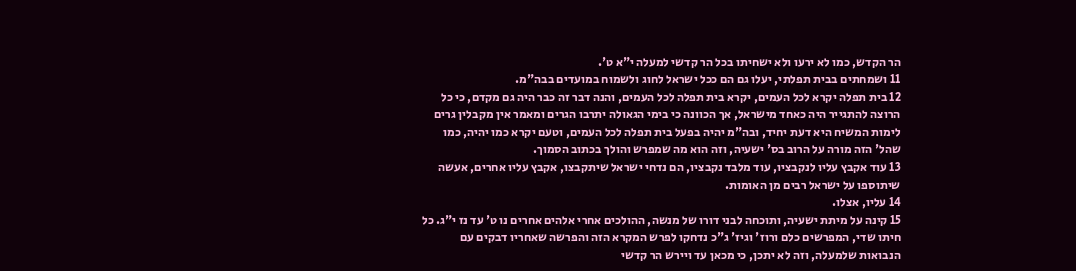הר הקדש, כמו לא ירעו ולא ישחיתו בכל הר קדשי למעלה י"א ט'.
11 ושמחתים בבית תפלתי, יעלו גם הם ככל ישראל לחוג ולשמוח במועדים בבה"מ.
12 בית תפלה יקרא לכל העמים, יקרא בית תפלה לכל העמים, והנה דבר זה כבר היה גם מקדם, כי כל הרוצה להתגייר היה כאחד מישראל, אך הכוונה כי בימי הגאולה יתרבו הגרים ומאמר אין מקבלין גרים לימות המשיח היא דעת יחיד, ובה"מ יהיה בפעל בית תפלה לכל העמים, וטעם יקרא כמו יהיה, כמו שהל' הזה מורה על הרוב בס' ישעיה, וזה הוא מה שמפרש והולך בכתוב הסמוך.
13 עוד אקבץ עליו לנקבציו, עוד מלבד נקבציו, הם נדחי ישראל שיתקבצו, אקבץ עליו אחרים, אעשה שיתוספו על ישראל רבים מן האומות.
14 עליו, אצלו.
15 קינה על מיתת ישעיה, ותוכחה לבני דורו של מנשה, ההולכים אחרי אלהים אחרים נו ט' עד נז י"ג. כל חיתו שדי, המפרשים כלם ורוז' וגיז' ג"כ נדחקו לפרש המקרא הזה והפרשה שאחריו דבקים עם הנבואות שלמעלה, וזה לא יתכן, כי מכאן עד ויירש הר קדשי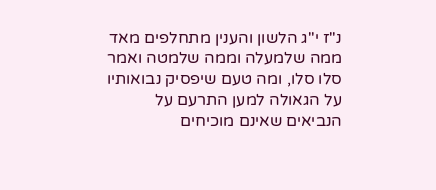נ"ז י"ג הלשון והענין מתחלפים מאד ממה שלמעלה וממה שלמטה ואמר סלו סלו, ומה טעם שיפסיק נבואותיו על הגאולה למען התרעם על הנביאים שאינם מוכיחים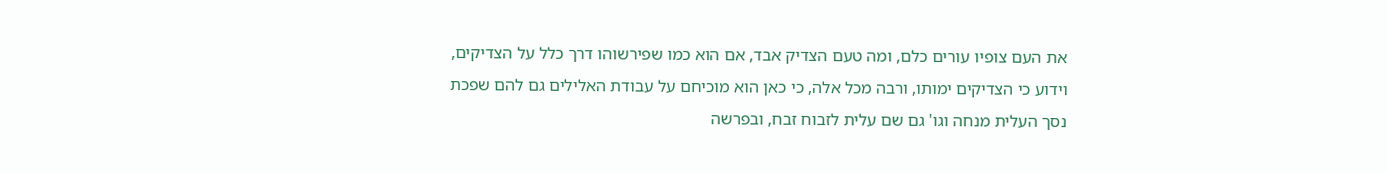את העם צופיו עורים כלם, ומה טעם הצדיק אבד, אם הוא כמו שפירשוהו דרך כלל על הצדיקים, וידוע כי הצדיקים ימותו, ורבה מכל אלה, כי כאן הוא מוכיחם על עבודת האלילים גם להם שפכת נסך העלית מנחה וגו' גם שם עלית לזבוח זבח, ובפרשה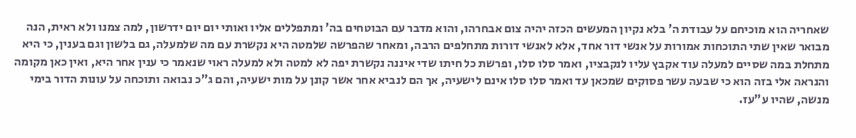שאחריה הוא מוכיחם על עבודת ה' בלא נקיון המעשים הכזה יהיה צום אבחרהו, והוא מדבר עם הבוטחים בה' ומתפללים אליו ואותי יום יום ידרשון, למה צמנו ולא ראית, הנה מבואר שאין שתי התוכחות אמורות על אנשי דור אחד, אלא לאנשי דורות מתחלפים הרבה, ומאחר שהפרשה שלמטה היא נקשרת עם מה שלמעלה, גם בלשון וגם בענין, כי היא מתחלת במה שסיים למעלה עוד אקבץ עליו לנקבציו, ואמר סלו סלו, ופרשת כל חיתו שדי איננה נקשרת יפה לא למטה ולא למעלה ראוי שנאמר כי ענין אחר היא, ואין כאן מקומה והנראה אלי בזה הוא כי שבעה עשר פסוקים שמכאן עד ואמר סלו סלו אינם לישעיה, אך הם לנביא אחר אשר קונן על מות ישעיה, והם ג"כ נבואה ותוכחה על עונות הדור בימי מנשה, שהיו ע"עז.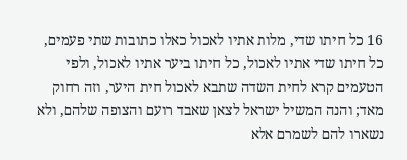16 כל חיתו שדי, מלות אתיו לאכול כאלו כתובות שתי פעמים, כל חיתו שדי אתיו לאכול, כל חיתו ביער אתיו לאכול, ולפי הטעמים קרא לחית השדה שתבא לאכול חית היער, וזה רחוק מאד; והנה המשיל ישראל לצאן שאבד רועם והצופה שלהם, ולא נשארו להם לשמרם אלא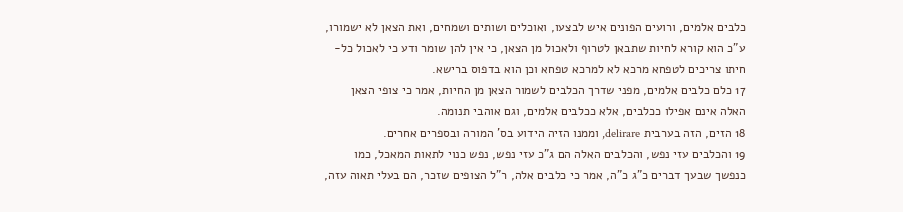כלבים אלמים, ורועים הפונים איש לבצעו, ואוכלים ושותים ושמחים, ואת הצאן לא ישמורו, ע"כ הוא קורא לחיות שתבאן לטרוף ולאכול מן הצאן, כי אין להן שומר ודע כי לאכול כל-חיתו צריכים לטפחא מרכא לא למרכא טפחא וכן הוא בדפוס ברישא.
17 כלם כלבים אלמים, מפני שדרך הכלבים לשמור הצאן מן החיות, אמר כי צופי הצאן האלה אינם אפילו ככלבים, אלא ככלבים אלמים, וגם אוהבי תנומה.
18 הזים, הזה בערבית delirare, וממנו הזיה הידוע בס' המורה ובספרים אחרים.
19 והכלבים עזי נפש, והכלבים האלה הם ג"כ עזי נפש, נפש כנוי לתאות המאכל, כמו כנפשך שבעך דברים כ"ג כ"ה, אמר כי כלבים אלה, ר"ל הצופים שזכר, הם בעלי תאוה עזה,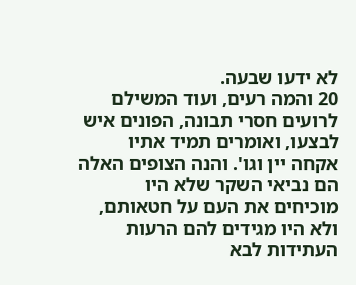לא ידעו שבעה.
20 והמה רעים, ועוד המשילם לרועים חסרי תבונה, הפונים איש לבצעו, ואומרים תמיד אתיו אקחה יין וגו'. והנה הצופים האלה הם נביאי השקר שלא היו מוכיחים את העם על חטאותם, ולא היו מגידים להם הרעות העתידות לבא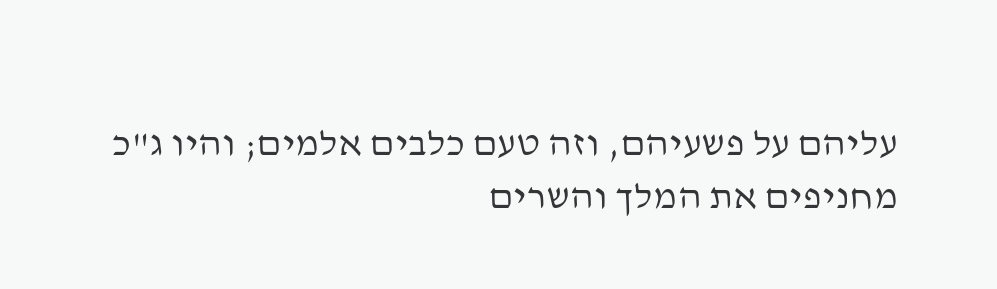עליהם על פשעיהם, וזה טעם כלבים אלמים; והיו ג"כ מחניפים את המלך והשרים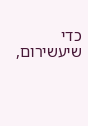כדי שיעשירום,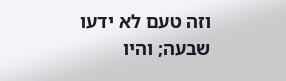וזה טעם לא ידעו שבעה; והיו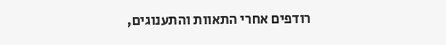רודפים אחרי התאוות והתענוגים,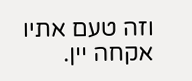וזה טעם אתיו אקחה יין.